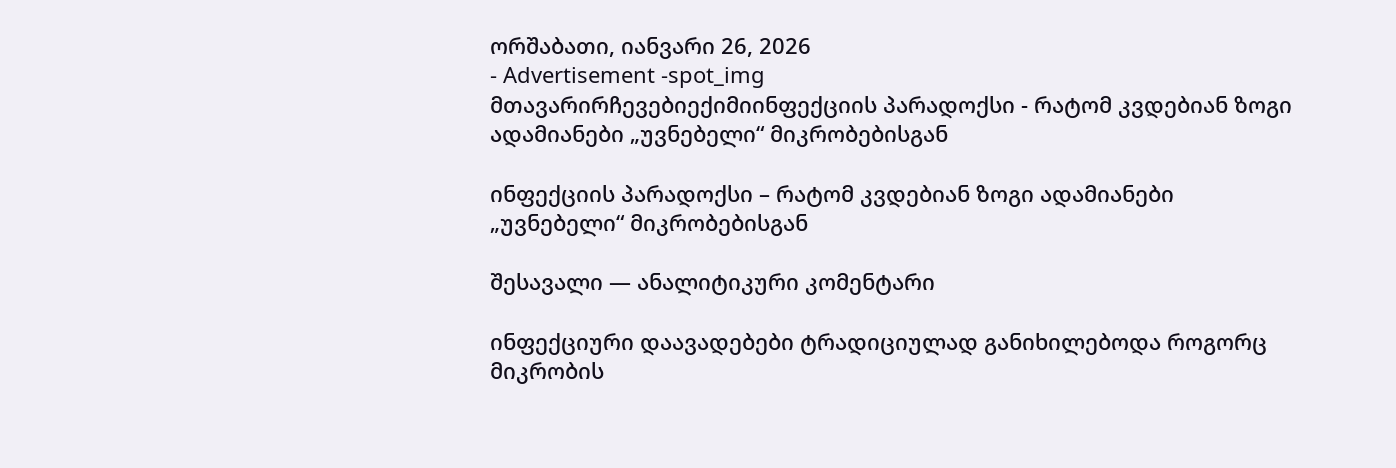ორშაბათი, იანვარი 26, 2026
- Advertisement -spot_img
მთავარირჩევებიექიმიინფექციის პარადოქსი - რატომ კვდებიან ზოგი ადამიანები „უვნებელი“ მიკრობებისგან

ინფექციის პარადოქსი – რატომ კვდებიან ზოგი ადამიანები „უვნებელი“ მიკრობებისგან

შესავალი — ანალიტიკური კომენტარი

ინფექციური დაავადებები ტრადიციულად განიხილებოდა როგორც მიკრობის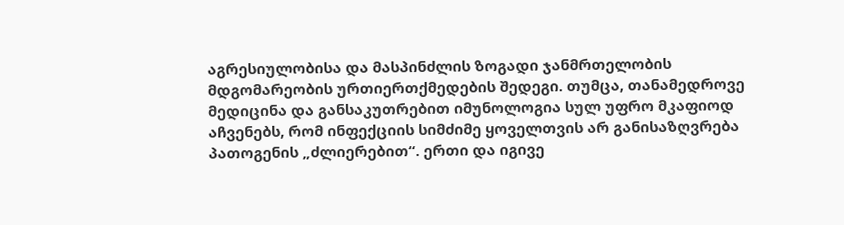აგრესიულობისა და მასპინძლის ზოგადი ჯანმრთელობის მდგომარეობის ურთიერთქმედების შედეგი. თუმცა, თანამედროვე მედიცინა და განსაკუთრებით იმუნოლოგია სულ უფრო მკაფიოდ აჩვენებს, რომ ინფექციის სიმძიმე ყოველთვის არ განისაზღვრება პათოგენის „ძლიერებით“. ერთი და იგივე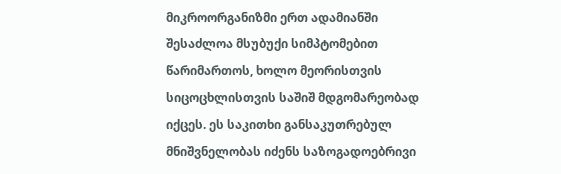მიკროორგანიზმი ერთ ადამიანში შესაძლოა მსუბუქი სიმპტომებით წარიმართოს, ხოლო მეორისთვის სიცოცხლისთვის საშიშ მდგომარეობად იქცეს. ეს საკითხი განსაკუთრებულ მნიშვნელობას იძენს საზოგადოებრივი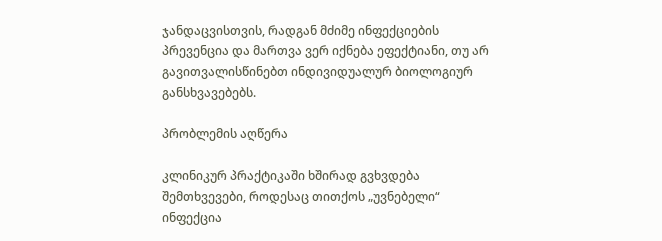ჯანდაცვისთვის, რადგან მძიმე ინფექციების პრევენცია და მართვა ვერ იქნება ეფექტიანი, თუ არ გავითვალისწინებთ ინდივიდუალურ ბიოლოგიურ განსხვავებებს.

პრობლემის აღწერა

კლინიკურ პრაქტიკაში ხშირად გვხვდება შემთხვევები, როდესაც თითქოს „უვნებელი“ ინფექცია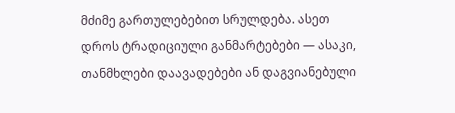მძიმე გართულებებით სრულდება. ასეთ დროს ტრადიციული განმარტებები — ასაკი, თანმხლები დაავადებები ან დაგვიანებული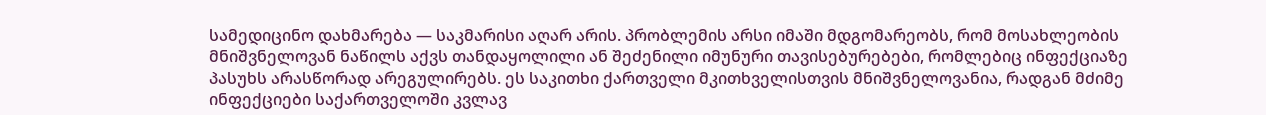სამედიცინო დახმარება — საკმარისი აღარ არის. პრობლემის არსი იმაში მდგომარეობს, რომ მოსახლეობის მნიშვნელოვან ნაწილს აქვს თანდაყოლილი ან შეძენილი იმუნური თავისებურებები, რომლებიც ინფექციაზე პასუხს არასწორად არეგულირებს. ეს საკითხი ქართველი მკითხველისთვის მნიშვნელოვანია, რადგან მძიმე ინფექციები საქართველოში კვლავ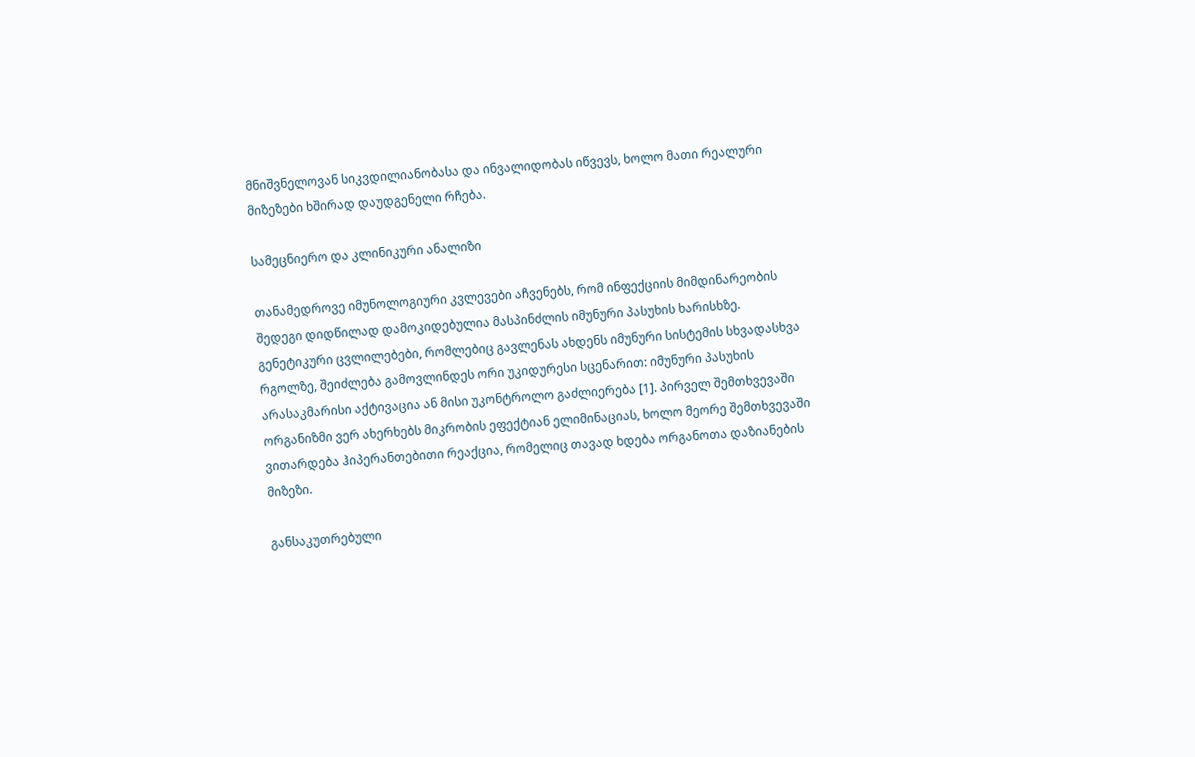მნიშვნელოვან სიკვდილიანობასა და ინვალიდობას იწვევს, ხოლო მათი რეალური მიზეზები ხშირად დაუდგენელი რჩება.

სამეცნიერო და კლინიკური ანალიზი

თანამედროვე იმუნოლოგიური კვლევები აჩვენებს, რომ ინფექციის მიმდინარეობის შედეგი დიდწილად დამოკიდებულია მასპინძლის იმუნური პასუხის ხარისხზე. გენეტიკური ცვლილებები, რომლებიც გავლენას ახდენს იმუნური სისტემის სხვადასხვა რგოლზე, შეიძლება გამოვლინდეს ორი უკიდურესი სცენარით: იმუნური პასუხის არასაკმარისი აქტივაცია ან მისი უკონტროლო გაძლიერება [1]. პირველ შემთხვევაში ორგანიზმი ვერ ახერხებს მიკრობის ეფექტიან ელიმინაციას, ხოლო მეორე შემთხვევაში ვითარდება ჰიპერანთებითი რეაქცია, რომელიც თავად ხდება ორგანოთა დაზიანების მიზეზი.

განსაკუთრებული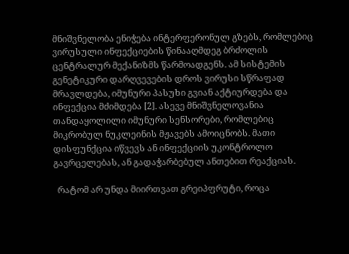მნიშვნელობა ენიჭება ინტერფერონულ გზებს, რომლებიც ვირუსული ინფექციების წინააღმდეგ ბრძოლის ცენტრალურ მექანიზმს წარმოადგენს. ამ სისტემის გენეტიკური დარღვევების დროს ვირუსი სწრაფად მრავლდება, იმუნური პასუხი გვიან აქტიურდება და ინფექცია მძიმდება [2]. ასევე მნიშვნელოვანია თანდაყოლილი იმუნური სენსორები, რომლებიც მიკრობულ ნუკლეინის მჟავებს ამოიცნობს. მათი დისფუნქცია იწვევს ან ინფექციის უკონტროლო გავრცელებას, ან გადაჭარბებულ ანთებით რეაქციას.

  რატომ არ უნდა მიირთვათ გრეიპფრუტი, როცა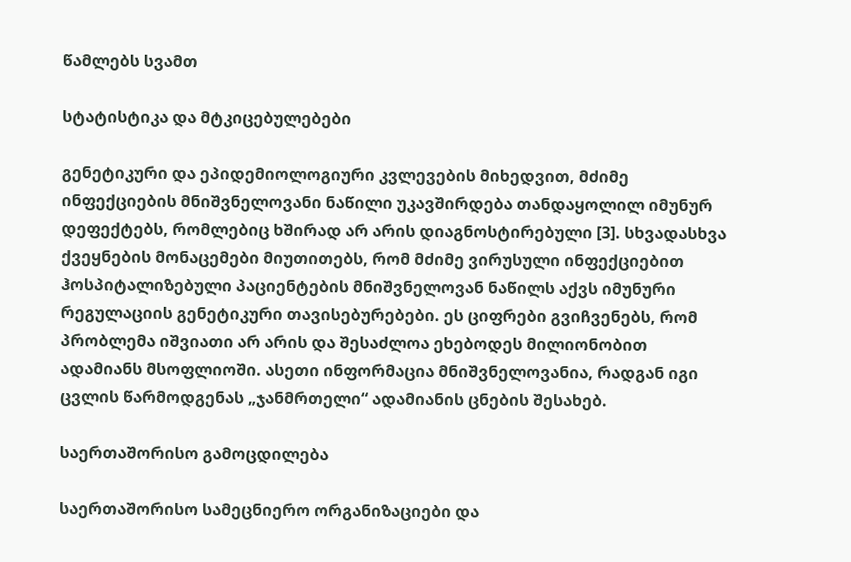წამლებს სვამთ

სტატისტიკა და მტკიცებულებები

გენეტიკური და ეპიდემიოლოგიური კვლევების მიხედვით, მძიმე ინფექციების მნიშვნელოვანი ნაწილი უკავშირდება თანდაყოლილ იმუნურ დეფექტებს, რომლებიც ხშირად არ არის დიაგნოსტირებული [3]. სხვადასხვა ქვეყნების მონაცემები მიუთითებს, რომ მძიმე ვირუსული ინფექციებით ჰოსპიტალიზებული პაციენტების მნიშვნელოვან ნაწილს აქვს იმუნური რეგულაციის გენეტიკური თავისებურებები. ეს ციფრები გვიჩვენებს, რომ პრობლემა იშვიათი არ არის და შესაძლოა ეხებოდეს მილიონობით ადამიანს მსოფლიოში. ასეთი ინფორმაცია მნიშვნელოვანია, რადგან იგი ცვლის წარმოდგენას „ჯანმრთელი“ ადამიანის ცნების შესახებ.

საერთაშორისო გამოცდილება

საერთაშორისო სამეცნიერო ორგანიზაციები და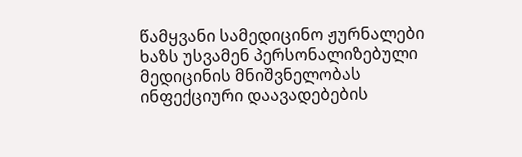წამყვანი სამედიცინო ჟურნალები ხაზს უსვამენ პერსონალიზებული მედიცინის მნიშვნელობას ინფექციური დაავადებების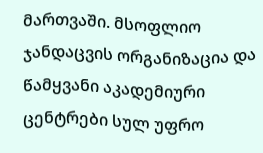მართვაში. მსოფლიო ჯანდაცვის ორგანიზაცია და წამყვანი აკადემიური ცენტრები სულ უფრო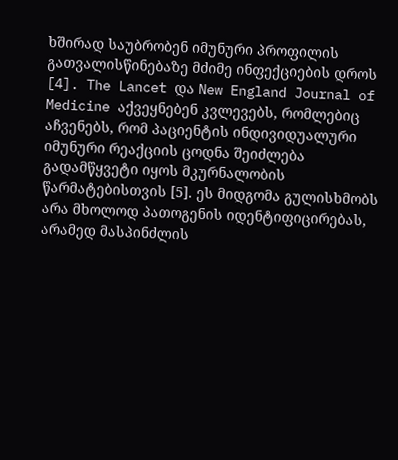ხშირად საუბრობენ იმუნური პროფილის გათვალისწინებაზე მძიმე ინფექციების დროს [4]. The Lancet და New England Journal of Medicine აქვეყნებენ კვლევებს, რომლებიც აჩვენებს, რომ პაციენტის ინდივიდუალური იმუნური რეაქციის ცოდნა შეიძლება გადამწყვეტი იყოს მკურნალობის წარმატებისთვის [5]. ეს მიდგომა გულისხმობს არა მხოლოდ პათოგენის იდენტიფიცირებას, არამედ მასპინძლის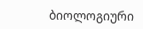ბიოლოგიური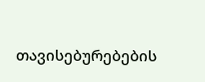თავისებურებების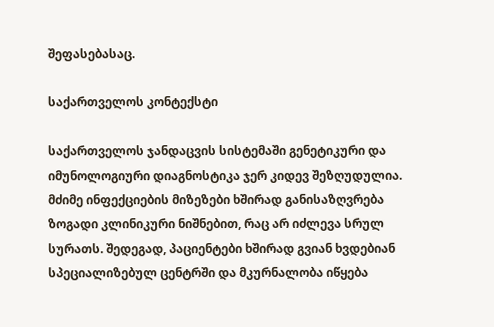შეფასებასაც.

საქართველოს კონტექსტი

საქართველოს ჯანდაცვის სისტემაში გენეტიკური და იმუნოლოგიური დიაგნოსტიკა ჯერ კიდევ შეზღუდულია. მძიმე ინფექციების მიზეზები ხშირად განისაზღვრება ზოგადი კლინიკური ნიშნებით, რაც არ იძლევა სრულ სურათს. შედეგად, პაციენტები ხშირად გვიან ხვდებიან სპეციალიზებულ ცენტრში და მკურნალობა იწყება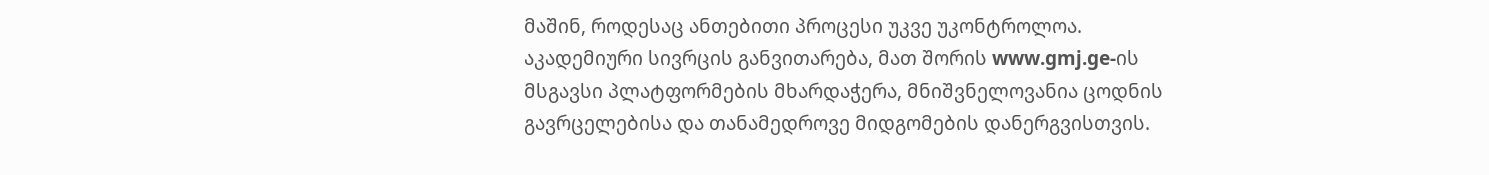მაშინ, როდესაც ანთებითი პროცესი უკვე უკონტროლოა. აკადემიური სივრცის განვითარება, მათ შორის www.gmj.ge-ის მსგავსი პლატფორმების მხარდაჭერა, მნიშვნელოვანია ცოდნის გავრცელებისა და თანამედროვე მიდგომების დანერგვისთვის.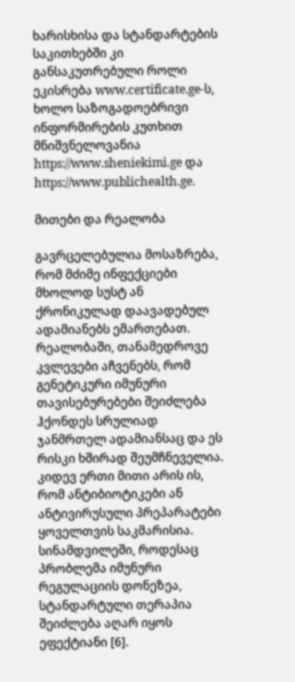ხარისხისა და სტანდარტების საკითხებში კი განსაკუთრებული როლი ეკისრება www.certificate.ge-ს, ხოლო საზოგადოებრივი ინფორმირების კუთხით მნიშვნელოვანია https://www.sheniekimi.ge და https://www.publichealth.ge.

მითები და რეალობა

გავრცელებულია მოსაზრება, რომ მძიმე ინფექციები მხოლოდ სუსტ ან ქრონიკულად დაავადებულ ადამიანებს ემართებათ. რეალობაში, თანამედროვე კვლევები აჩვენებს, რომ გენეტიკური იმუნური თავისებურებები შეიძლება ჰქონდეს სრულიად ჯანმრთელ ადამიანსაც და ეს რისკი ხშირად შეუმჩნეველია. კიდევ ერთი მითი არის ის, რომ ანტიბიოტიკები ან ანტივირუსული პრეპარატები ყოველთვის საკმარისია. სინამდვილეში, როდესაც პრობლემა იმუნური რეგულაციის დონეზეა, სტანდარტული თერაპია შეიძლება აღარ იყოს ეფექტიანი [6].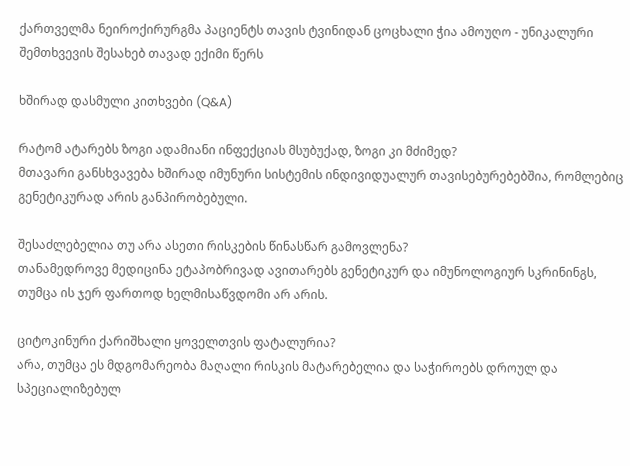ქართველმა ნეიროქირურგმა პაციენტს თავის ტვინიდან ცოცხალი ჭია ამოუღო - უნიკალური შემთხვევის შესახებ თავად ექიმი წერს

ხშირად დასმული კითხვები (Q&A)

რატომ ატარებს ზოგი ადამიანი ინფექციას მსუბუქად, ზოგი კი მძიმედ?
მთავარი განსხვავება ხშირად იმუნური სისტემის ინდივიდუალურ თავისებურებებშია, რომლებიც გენეტიკურად არის განპირობებული.

შესაძლებელია თუ არა ასეთი რისკების წინასწარ გამოვლენა?
თანამედროვე მედიცინა ეტაპობრივად ავითარებს გენეტიკურ და იმუნოლოგიურ სკრინინგს, თუმცა ის ჯერ ფართოდ ხელმისაწვდომი არ არის.

ციტოკინური ქარიშხალი ყოველთვის ფატალურია?
არა, თუმცა ეს მდგომარეობა მაღალი რისკის მატარებელია და საჭიროებს დროულ და სპეციალიზებულ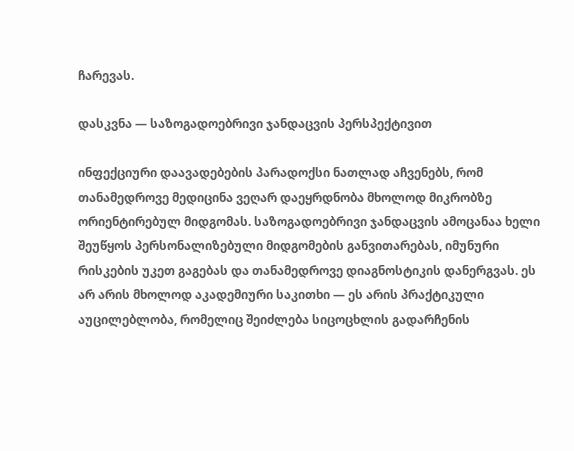ჩარევას.

დასკვნა — საზოგადოებრივი ჯანდაცვის პერსპექტივით

ინფექციური დაავადებების პარადოქსი ნათლად აჩვენებს, რომ თანამედროვე მედიცინა ვეღარ დაეყრდნობა მხოლოდ მიკრობზე ორიენტირებულ მიდგომას. საზოგადოებრივი ჯანდაცვის ამოცანაა ხელი შეუწყოს პერსონალიზებული მიდგომების განვითარებას, იმუნური რისკების უკეთ გაგებას და თანამედროვე დიაგნოსტიკის დანერგვას. ეს არ არის მხოლოდ აკადემიური საკითხი — ეს არის პრაქტიკული აუცილებლობა, რომელიც შეიძლება სიცოცხლის გადარჩენის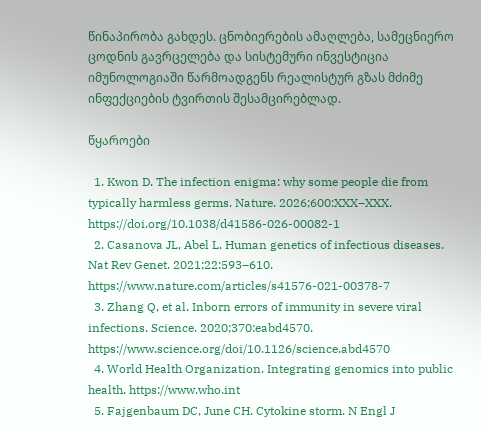წინაპირობა გახდეს. ცნობიერების ამაღლება, სამეცნიერო ცოდნის გავრცელება და სისტემური ინვესტიცია იმუნოლოგიაში წარმოადგენს რეალისტურ გზას მძიმე ინფექციების ტვირთის შესამცირებლად.

წყაროები

  1. Kwon D. The infection enigma: why some people die from typically harmless germs. Nature. 2026;600:XXX–XXX. https://doi.org/10.1038/d41586-026-00082-1
  2. Casanova JL, Abel L. Human genetics of infectious diseases. Nat Rev Genet. 2021;22:593–610. https://www.nature.com/articles/s41576-021-00378-7
  3. Zhang Q, et al. Inborn errors of immunity in severe viral infections. Science. 2020;370:eabd4570. https://www.science.org/doi/10.1126/science.abd4570
  4. World Health Organization. Integrating genomics into public health. https://www.who.int
  5. Fajgenbaum DC, June CH. Cytokine storm. N Engl J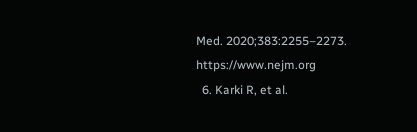Med. 2020;383:2255–2273. https://www.nejm.org
  6. Karki R, et al.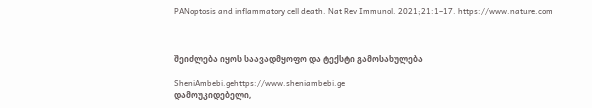PANoptosis and inflammatory cell death. Nat Rev Immunol. 2021;21:1–17. https://www.nature.com



შეიძლება იყოს საავადმყოფო და ტექსტი გამოსახულება

SheniAmbebi.gehttps://www.sheniambebi.ge
დამოუკიდებელი,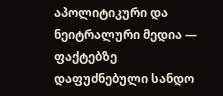აპოლიტიკური და ნეიტრალური მედია — ფაქტებზე დაფუძნებული სანდო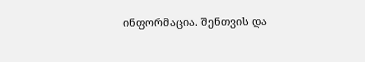ინფორმაცია. შენთვის და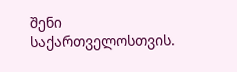შენი საქართველოსთვის.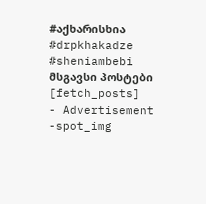#აქხარისხია #drpkhakadze #sheniambebi
მსგავსი პოსტები
[fetch_posts]
- Advertisement -spot_img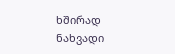ხშირად ნახვადი